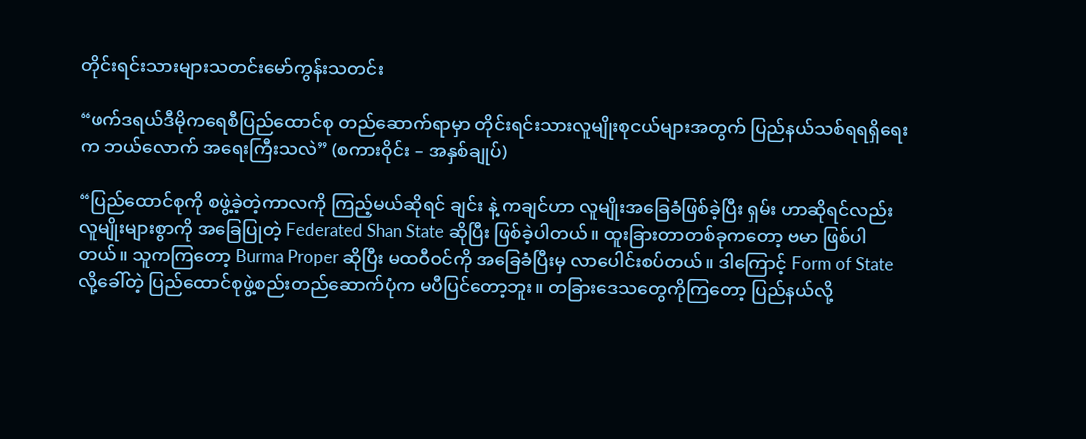တိုင်းရင်းသားများသတင်းမော်ကွန်းသတင်း

“ဖက်ဒရယ်ဒီမိုကရေစီပြည်ထောင်စု တည်ဆောက်ရာမှာ တိုင်းရင်းသားလူမျိုးစုငယ်များအတွက် ပြည်နယ်သစ်ရရရှိရေးက ဘယ်လောက် အရေးကြီးသလဲ” (စကားဝိုင်း – အနှစ်ချုပ်)

“ပြည်ထောင်စုကို စဖွဲ့ခဲ့တဲ့ကာလကို ကြည့်မယ်ဆိုရင် ချင်း နဲ့ ကချင်ဟာ လူမျိုးအခြေခံဖြစ်ခဲ့ပြီး ရှမ်း ဟာဆိုရင်လည်း လူမျိုးများစွာကို အခြေပြုတဲ့ Federated Shan State ဆိုပြီး ဖြစ်ခဲ့ပါတယ်။ ထူးခြားတာတစ်ခုကတော့ ဗမာ ဖြစ်ပါတယ်။ သူကကြတော့ Burma Proper ဆိုပြီး မထဝီဝင်ကို အခြေခံပြီးမှ လာပေါင်းစပ်တယ်။ ဒါကြောင့် Form of State လို့ခေါ်တဲ့ ပြည်ထောင်စုဖွဲ့စည်းတည်ဆောက်ပုံက မပီပြင်တော့ဘူး။ တခြားဒေသတွေကိုကြတော့ ပြည်နယ်လို့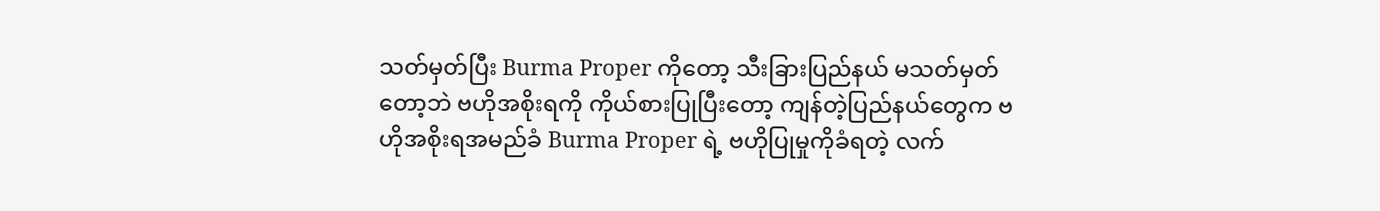သတ်မှတ်ပြီး Burma Proper ကိုတော့ သီးခြားပြည်နယ် မသတ်မှတ်တော့ဘဲ ဗဟိုအစိုးရကို ကိုယ်စားပြုပြီးတော့ ကျန်တဲ့ပြည်နယ်တွေက ဗဟိုအစိုးရအမည်ခံ Burma Proper ရဲ့ ဗဟိုပြုမှုကိုခံရတဲ့ လက်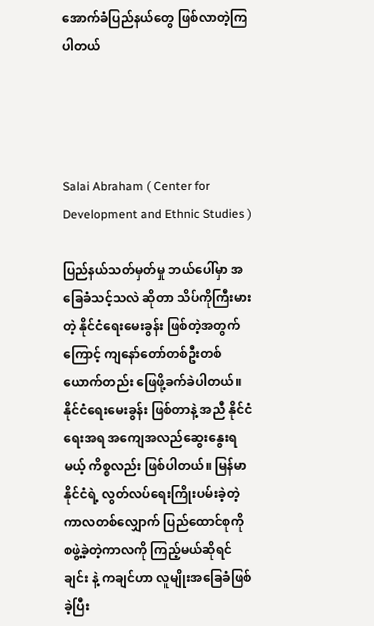အောက်ခံပြည်နယ်တွေ ဖြစ်လာတဲ့ကြပါတယ်




Salai Abraham ( Center for Development and Ethnic Studies )

ပြည်နယ်သတ်မှတ်မှု ဘယ်ပေါ်မှာ အခြေခံသင့်သလဲ ဆိုတာ သိပ်ကိုကြီးမားတဲ့ နိုင်ငံရေးမေးခွန်း ဖြစ်တဲ့အတွက်ကြောင့် ကျနော်တော်တစ်ဦးတစ်ယောက်တည်း ဖြေဖို့ခက်ခဲပါတယ်။ နိုင်ငံရေးမေးခွန်း ဖြစ်တာနဲ့ အညီ နိုင်ငံရေးအရ အကျေအလည်ဆွေးနွေးရမယ့် ကိစ္စလည်း ဖြစ်ပါတယ်။ မြန်မာနိုင်ငံရဲ့ လွတ်လပ်ရေးကြိုးပမ်းခဲ့တဲ့ ကာလတစ်လျှောက် ပြည်ထောင်စုကို စဖွဲ့ခဲ့တဲ့ကာလကို ကြည့်မယ်ဆိုရင် ချင်း နဲ့ ကချင်ဟာ လူမျိုးအခြေခံဖြစ်ခဲ့ပြီး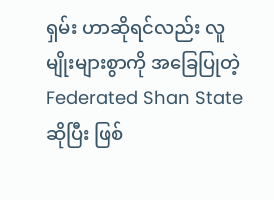ရှမ်း ဟာဆိုရင်လည်း လူမျိုးများစွာကို အခြေပြုတဲ့ Federated Shan State ဆိုပြီး ဖြစ်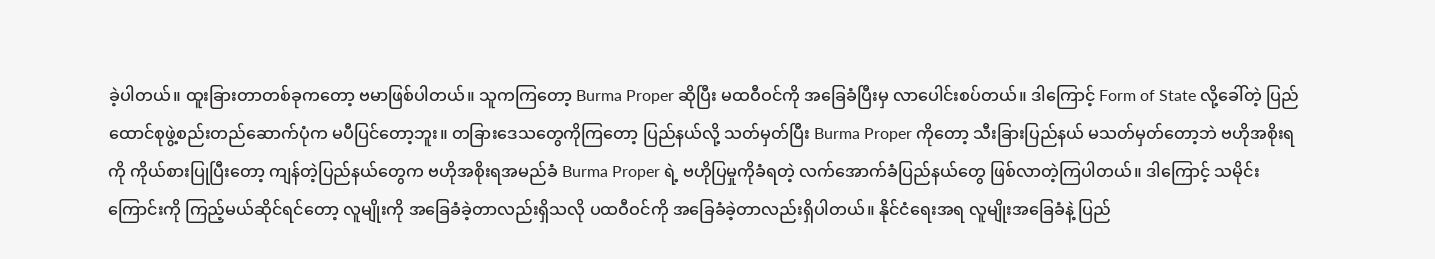ခဲ့ပါတယ်။ ထူးခြားတာတစ်ခုကတော့ ဗမာဖြစ်ပါတယ်။ သူကကြတော့ Burma Proper ဆိုပြီး မထဝီဝင်ကို အခြေခံပြီးမှ လာပေါင်းစပ်တယ်။ ဒါကြောင့် Form of State လို့ခေါ်တဲ့ ပြည်ထောင်စုဖွဲ့စည်းတည်ဆောက်ပုံက မပီပြင်တော့ဘူး။ တခြားဒေသတွေကိုကြတော့ ပြည်နယ်လို့ သတ်မှတ်ပြီး Burma Proper ကိုတော့ သီးခြားပြည်နယ် မသတ်မှတ်တော့ဘဲ ဗဟိုအစိုးရကို ကိုယ်စားပြုပြီးတော့ ကျန်တဲ့ပြည်နယ်တွေက ဗဟိုအစိုးရအမည်ခံ Burma Proper ရဲ့ ဗဟိုပြမှုကိုခံရတဲ့ လက်အောက်ခံပြည်နယ်တွေ ဖြစ်လာတဲ့ကြပါတယ်။ ဒါကြောင့် သမိုင်းကြောင်းကို ကြည့်မယ်ဆိုင်ရင်တော့ လူမျိုးကို အခြေခံခဲ့တာလည်းရှိသလို ပထဝီဝင်ကို အခြေခံခဲ့တာလည်းရှိပါတယ်။ နိုင်ငံရေးအရ လူမျိုးအခြေခံနဲ့ ပြည်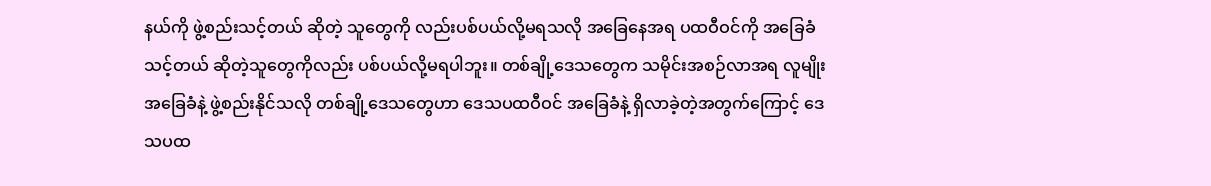နယ်ကို ဖွဲ့စည်းသင့်တယ် ဆိုတဲ့ သူတွေကို လည်းပစ်ပယ်လို့မရသလို အခြေနေအရ ပထဝီဝင်ကို အခြေခံသင့်တယ် ဆိုတဲ့သူတွေကိုလည်း ပစ်ပယ်လို့မရပါဘူး။ တစ်ချို့ဒေသတွေက သမိုင်းအစဉ်လာအရ လူမျိုးအခြေခံနဲ့ ဖွဲ့စည်းနိုင်သလို တစ်ချို့ဒေသတွေဟာ ဒေသပထဝီဝင် အခြေခံနဲ့ ရှိလာခဲ့တဲ့အတွက်ကြောင့် ဒေသပထ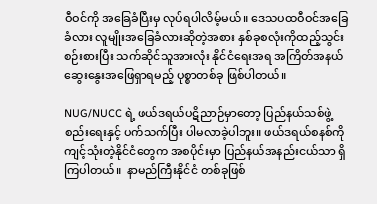ဝီဝင်ကို အခြေခံပြီးမှ လုပ်ရပါလိမ့်မယ်။ ဒေသပထဝီဝင်အခြေခံလား လူမျိုးအခြေခံလားဆိုတဲ့အစား နှစ်ခုစလုံးကိုထည့်သွင်းစဉ်းစားပြီး သက်ဆိုင်သူအားလုံး နိုင်ငံရေးအရ အကြိ‌တ်အနယ် ဆွေးနွေးအဖြေရှာရမည့် ပုစ္စာတစ်ခု ဖြစ်ပါတယ်။

NUG/NUCC ရဲ့ ဖယ်ဒရယ်ပဋိညာဉ်မှာတော့ ပြည်နယ်သစ်ဖွဲ့စည်းရေးနှင့် ပက်သက်ပြီး ပါမလာခဲ့ပါဘူး။ ဖယ်ဒရယ်စနစ်ကို ကျင့်သုံးတဲ့နိုင်ငံတွေက အစပိုင်းမှာ ပြည်နယ်အနည်းငယ်သာ ရှိကြပါတယ်။  နာမည်ကြီးနိုင်ငံ တစ်ခုဖြစ်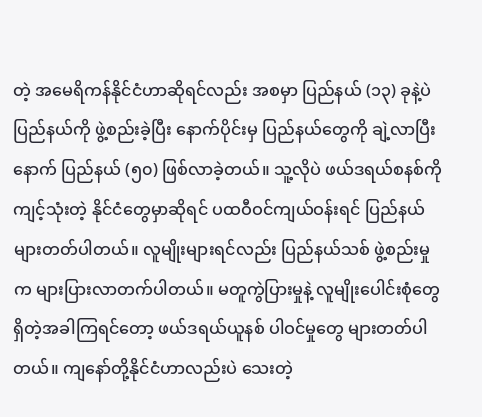တဲ့ အမေရိကန်နိုင်ငံဟာဆိုရင်လည်း အစမှာ ပြည်နယ် (၁၃) ခုနဲ့ပဲ ပြည်နယ်ကို ဖွဲ့စည်းခဲ့ပြီး နောက်ပိုင်းမှ ပြည်နယ်တွေကို ချဲ့လာပြီးနောက် ပြည်နယ် (၅၀) ဖြစ်လာခဲ့တယ်။ သူ့လိုပဲ ဖယ်ဒရယ်စနစ်ကို ကျင့်သုံးတဲ့ နိုင်ငံတွေမှာဆိုရင် ပထဝီဝင်ကျယ်ဝန်းရင် ပြည်နယ်များတတ်ပါတယ်။ လူမျိုးများရင်လည်း ပြည်နယ်သစ် ဖွဲ့စည်းမှုက များပြားလာတက်ပါတယ်။ မတူကွဲပြားမှုနဲ့ လူမျိုးပေါင်းစုံတွေ ရှိတဲ့အခါကြရင်တော့ ဖယ်ဒရယ်ယူနစ် ပါဝင်မှုတွေ များတတ်ပါတယ်။ ကျနော်တို့နိုင်ငံဟာလည်းပဲ သေးတဲ့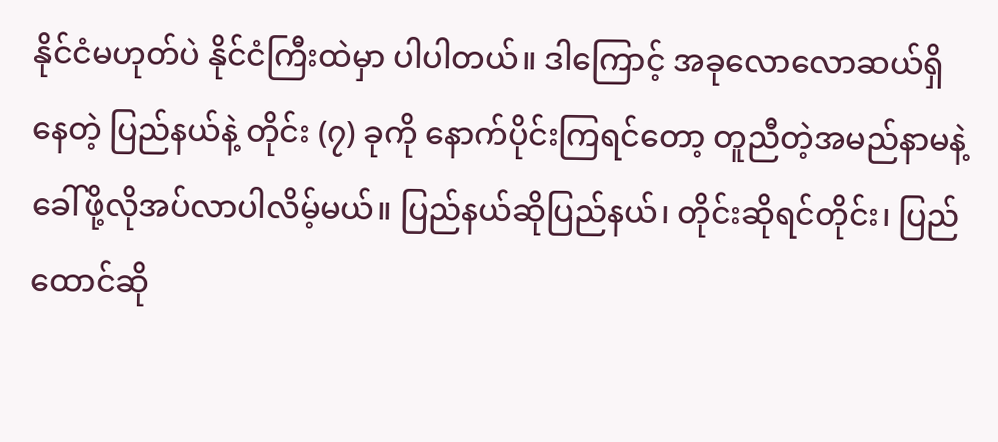နိုင်ငံမဟုတ်ပဲ နိုင်ငံကြီးထဲမှာ ပါပါတယ်။ ဒါကြောင့် အခုလောလောဆယ်ရှိနေတဲ့ ပြည်နယ်နဲ့ တိုင်း (၇) ခုကို နောက်ပိုင်းကြရင်တော့ တူညီတဲ့အမည်နာမနဲ့ ခေါ်ဖို့လိုအပ်လာပါလိမ့်မယ်။ ပြည်နယ်ဆိုပြည်နယ်၊ တိုင်းဆိုရင်တိုင်း၊ ပြည်ထောင်ဆို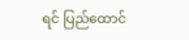ရင် ပြည်ထောင်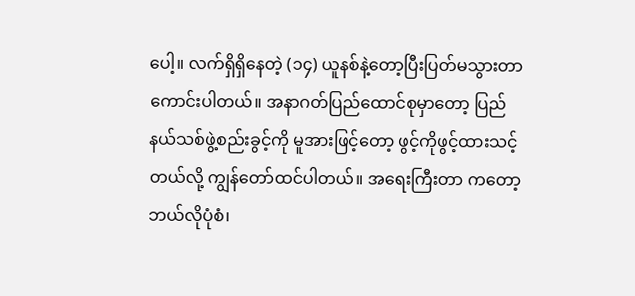ပေါ့။ လက်ရှိရှိနေတဲ့ (၁၄) ယူနစ်နဲ့တော့ပြီးပြတ်မသွားတာ ကောင်းပါတယ်။ အနာဂတ်ပြည်ထောင်စုမှာတော့ ပြည်နယ်သစ်ဖွဲ့စည်းခွင့်ကို မူအားဖြင့်တော့ ဖွင့်ကိုဖွင့်ထားသင့်တယ်လို့ ကျွန်တော်ထင်ပါတယ်။ အရေးကြီးတာ ကတော့ ဘယ်လိုပုံစံ၊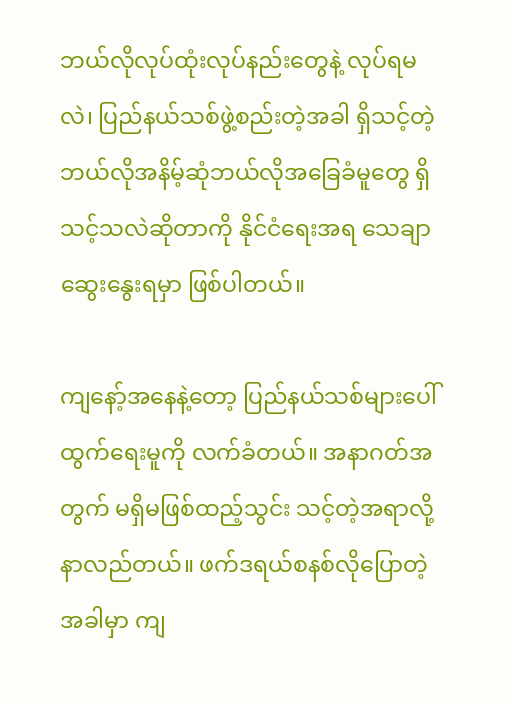ဘယ်လိုလုပ်ထုံးလုပ်နည်းတွေနဲ့ လုပ်ရမလဲ၊ ပြည်နယ်သစ်ဖွဲ့စည်းတဲ့အခါ ရှိသင့်တဲ့ ဘယ်လိုအနိမ့်ဆုံဘယ်လိုအ‌ခြေခံမူတွေ ရှိသင့်သလဲဆိုတာကို နိုင်ငံရေးအရ သေချာဆွေးနွေးရမှာ ဖြစ်ပါတယ်။

ကျနော့်အနေနဲ့တော့ ပြည်နယ်သစ်များပေါ်ထွက်ရေးမူကို လက်ခံတယ်။ အနာဂတ်အတွက် မရှိမဖြစ်ထည့်သွင်း သင့်တဲ့အရာလို့ နာလည်တယ်။ ဖက်ဒရယ်စနစ်လိုပြောတဲ့အခါမှာ ကျ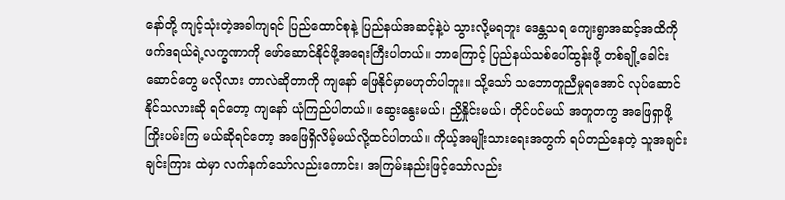နော်တို့ ကျင့်သုံးတဲ့အခါကျရင် ပြည်ထောင်စုနဲ့ ပြည်နယ်အဆင့်နဲ့ပဲ သွားလို့မရဘူး ဒေန္တသရ ကျေးရွာအဆင့်အထိကို ဖက်ဒရယ်ရဲ့လက္ခဏာကို ဖော်ဆောင်နိုင်ဖို့အရေးကြီးပါတယ်။ ဘာကြောင့် ပြည်နယ်သစ်ပေါ်ထွန်းဖို့ တစ်ချို့ခေါင်းဆောင်တွေ မလိုလား တာလဲဆိုတာကို ကျနော် ဖြေနိုင်မှာမဟုတ်ပါဘူး။ သို့သော် သဘောတူညီမှုရအောင် လုပ်ဆောင်နိုင်သလားဆို ရင်တော့ ကျနော် ယုံကြည်ပါတယ်။ ဆွေးနွေးမယ်၊ ညှိနှိုင်းမယ်၊ တိုင်ပင်မယ် အတူတကွ အဖြေရှာဖို့ ကြိုးပမ်းကြ မယ်ဆိုရင်တော့ အဖြေရှိလိမ့်မယ်လို့ထင်ပါတယ်။ ကိုယ့်အမျိုးသားရေးအတွက် ရပ်တည်နေတဲ့ သူအချင်းချင်းကြား ထဲမှာ လက်နက်သော်လည်းကောင်း၊ အကြမ်းနည်းဖြင့်သော်လည်း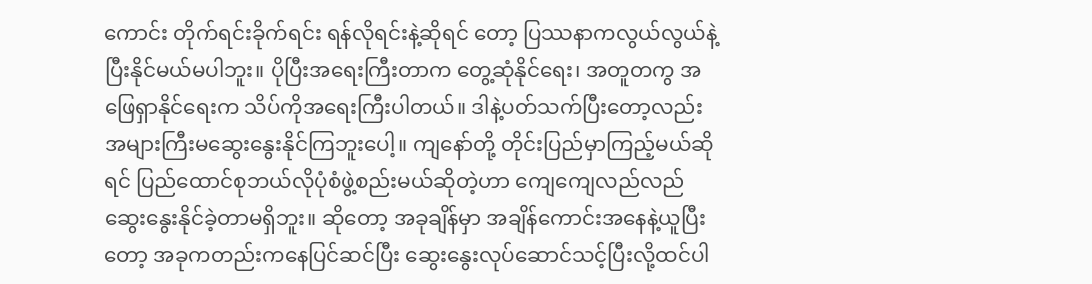ကောင်း တိုက်ရင်းခိုက်ရင်း ရန်လိုရင်းနဲ့ဆိုရင် တော့ ပြဿနာကလွယ်လွယ်နဲ့ ပြီးနိုင်မယ်မပါဘူး။ ပိုပြီးအရေးကြီးတာက တွေ့ဆုံနိုင်ရေး၊ အတူတကွ အဖြေရှာနိုင်ရေးက သိပ်ကိုအရေးကြီးပါတယ်။ ဒါနဲ့ပတ်သက်ပြီးတော့လည်း အများကြီးမဆွေးနွေးနိုင်ကြဘူးပေါ့။ ကျနော်တို့ တိုင်းပြည်မှာကြည့်မယ်ဆိုရင် ပြည်ထောင်စုဘယ်လိုပုံစံဖွဲ့စည်းမယ်ဆိုတဲ့ဟာ ကျေကျေလည်လည် ဆွေးနွေးနိုင်ခဲ့တာမရှိဘူး။ ဆိုတော့ အခုချိန်မှာ အချိန်ကောင်းအနေနဲ့ယူပြီးတော့ အခုကတည်းကနေပြင်ဆင်ပြီး ဆွေးနွေးလုပ်ဆောင်သင့်ပြီးလို့ထင်ပါ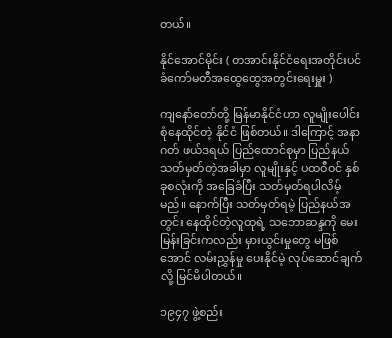တယ်။

နိုင်အောင်မိုင်း ( တအာင်းနိုင်ငံရေးအတိုင်းပင်ခံကော်မတီအထွေထွေအတွင်းရေးမှူး )

ကျနော်တော်တို့ မြန်မာနိုင်ငံဟာ လူမျိုးပေါင်းစုံနေထိုင်တဲ့ နိုင်ငံ ဖြစ်တယ်။ ဒါကြောင့် အနာဂတ် ဖယ်ဒရယ် ပြည်ထောင်စုမှာ ပြည်နယ် သတ်မှတ်တဲ့အခါမှာ လူမျိုးနှင့် ပထဝီဝင် နှစ်ခုစလုံးကို အခြေခံပြီး သတ်မှတ်ရပါလိမ့် မည်။ နောက်ပြီး သတ်မှတ်ရမဲ့ ပြည်နယ်အတွင်း နေထိုင်တဲ့လူထုရဲ့ သဘောဆန္ဒကို မေးမြန်းခြင်းကလည်း မှားယွင်းမှုတွေ မဖြစ်အောင် လမ်းညွှန်မှု ပေးနိုင်မဲ့ လုပ်ဆောင်ချက်လို့ မြင်မိပါတယ်။

၁၉၄၇ ဖွဲ့စည်း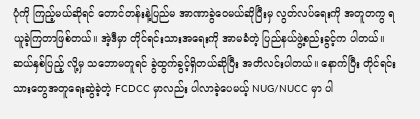ပုံကို ကြည့်မယ်ဆိုရင် တောင်တန်းနဲ့ပြည်မ အာဏာခွဲဝေမယ်ဆိုပြီးမှ လွတ်လပ်ရေးကို အတူတကွ ရယူခဲ့ကြတာဖြစ်တယ်။ အဲ့ဒီမှာ တိုင်ရင်းသားအရေးကို အာမခံတဲ့ ပြည်နယ်ဖွဲ့စည်းခွင့်က ပါတယ်။ ဆယ်နှစ်ပြည့် လို့မှ သဘောမတူရင် ခွဲထွက်ခွင့်ရှိတယ်ဆိုပြီး အတိလင်းပါတယ်။ နောက်ပြီး တိုင်ရင်းသားတွေအတူရေးဆွဲခဲ့တဲ့ FCDCC မှာလည်း ပါလာခဲ့ပေမယ့် NUG/NUCC မှာ ပါ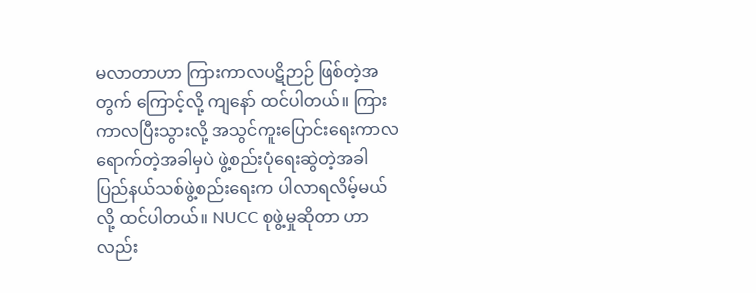မလာတာဟာ ကြားကာလပဋိဉာဉ် ဖြစ်တဲ့အတွက် ကြောင့်လို့ ကျနော် ထင်ပါတယ်။ ကြားကာလပြီးသွားလို့ အသွင်ကူးပြောင်းရေးကာလ ရောက်တဲ့အခါမှပဲ ဖွဲ့စည်းပုံရေးဆွဲတဲ့အခါ ပြည်နယ်သစ်ဖွဲ့စည်းရေးက ပါလာရလိမ့်မယ်လို့ ထင်ပါတယ်။ NUCC စုဖွဲ့မှုဆိုတာ ဟာလည်း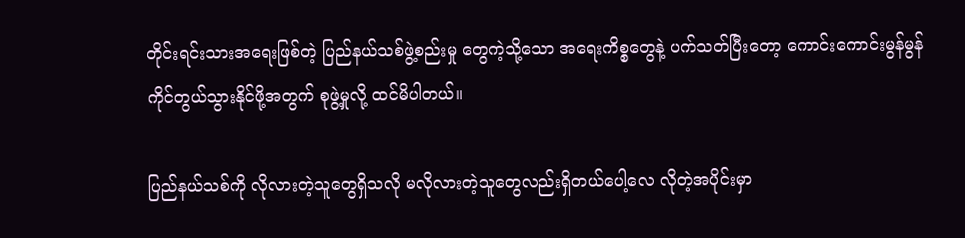တိုင်းရင်းသားအရေးဖြစ်တဲ့ ပြည်နယ်သစ်ဖွဲ့စည်းမှု တွေကဲ့သို့သော အရေးကိစ္စတွေနဲ့ ပက်သတ်ပြီးတော့ ကောင်းကောင်းမွန်မွန် ကိုင်တွယ်သွားနိုင်ဖို့အတွက် စုဖွဲ့မှုလို့ ထင်မိပါတယ်။

ပြည်နယ်သစ်ကို လိုလားတဲ့သူတွေရှိသလို မလိုလားတဲ့သူတွေလည်းရှိတယ်ပေါ့လေ လိုတဲ့အပိုင်းမှာ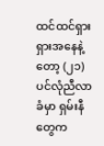ထင်ထင်ရှားရှားအနေနဲ့တော့ (၂၁)ပင်လုံညီလာခံမှာ ရှမ်းနီတွေက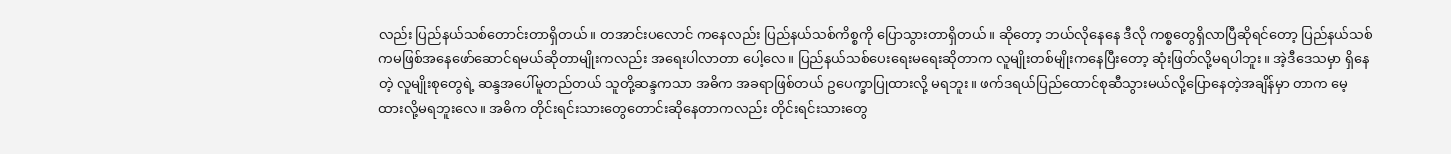လည်း ပြည်နယ်သစ်တောင်းတာရှိတယ်။ တအာင်းပလောင် ကနေလည်း ပြည်နယ်သစ်ကိစ္စကို ပြောသွားတာရှိတယ်။ ဆိုတော့ ဘယ်လိုနေနေ ဒီလို ကစ္စတွေရှိလာပြီဆိုရင်တော့ ပြည်နယ်သစ် ကမဖြစ်အနေဖော်ဆောင်ရမယ်ဆိုတာမျိုးကလည်း အရေးပါလာတာ ပေါ့လေ။ ပြည်နယ်သစ်ပေးရေးမရေးဆိုတာက လူမျိုးတစ်မျိုးကနေပြီးတော့ ဆုံးဖြတ်လို့မရပါဘူး။ အဲ့ဒီဒေသမှာ ရှိနေတဲ့ လူမျိုးစုတွေရဲ့ ဆန္ဒအပေါ်မူတည်တယ် သူတို့ဆန္ဒကသာ အဓိက အခရာဖြစ်တယ် ဥပေက္ခာပြုထားလို့ မရဘူး။ ဖက်ဒရယ်ပြည်ထောင်စုဆီသွားမယ်လို့ပြောနေတဲ့အချိန်မှာ တာက မေ့ထားလို့မရဘူးလေ။ အဓိက တိုင်းရင်းသားတွေတောင်းဆိုနေတာကလည်း တိုင်းရင်းသားတွေ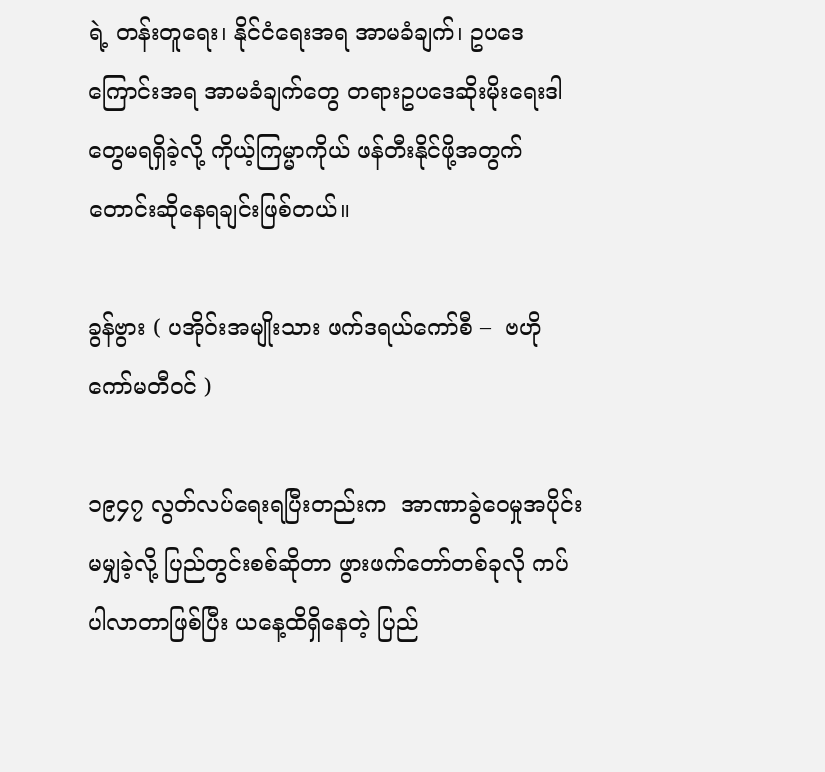ရဲ့ တန်းတူရေး၊ နိုင်ငံရေးအရ အာမခံချက်၊ ဥပဒေကြောင်းအရ အာမခံချက်တွေ တရားဥပဒေဆိုးမိုးရေးဒါတွေမရရှိခဲ့လို့ ကိုယ့်ကြမ္မာကိုယ် ဖန်တီးနိုင်ဖို့အတွက် တောင်းဆိုနေရချင်းဖြစ်တယ်။

ခွန်ဗွား ( ပအိုဝ်းအမျိုးသား ဖက်ဒရယ်ကော်စီ –  ဗဟိုကော်မတီဝင် )

၁၉၄၇ လွတ်လပ်ရေးရပြီးတည်းက  အာဏာခွဲဝေမှုအပိုင်းမမျှခဲ့လို့ ပြည်တွင်းစစ်ဆိုတာ ဖွားဖက်တော်တစ်ခုလို ကပ်ပါလာတာဖြစ်ပြီး ယနေ့ထိရှိနေတဲ့ ပြည်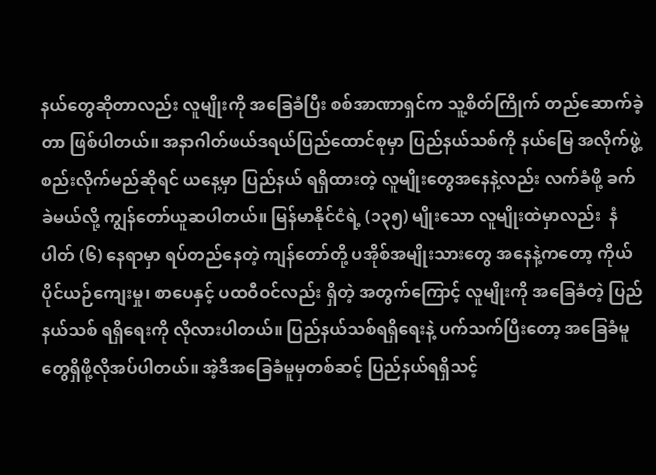နယ်တွေဆိုတာလည်း လူမျိုးကို အခြေခံပြီး စစ်အာဏာရှင်က သူ့စိတ်ကြိုက် တည်ဆောက်ခဲ့တာ ဖြစ်ပါတယ်။ အနာဂါတ်ဖယ်ဒရယ်ပြည်ထောင်စုမှာ ပြည်နယ်သစ်ကို နယ်မြေ အလိုက်ဖွဲ့စည်းလိုက်မည်ဆိုရင် ယနေ့မှာ ပြည်နယ် ရရှိထားတဲ့ လူမျိုးတွေအနေနဲ့လည်း လက်ခံဖို့ ခက်ခဲမယ်လို့ ကျွန်တော်ယူဆပါတယ်။ မြန်မာနိုင်ငံရဲ့ (၁၃၅) မျိုးသော လူမျိုးထဲမှာလည်း  နံပါတ် (၆) နေရာမှာ ရပ်တည်နေတဲ့ ကျန်တော်တို့ ပအိုစ်အမျိုးသားတွေ အနေနဲ့ကတော့ ကိုယ်ပိုင်ယဉ်ကျေးမှု၊ စာပေနှင့် ပထဝီဝင်လည်း ရှိတဲ့ အတွက်ကြောင့် လူမျိုးကို အခြေခံတဲ့ ပြည်နယ်သစ် ရရှိရေးကို လိုလားပါတယ်။ ပြည်နယ်သစ်ရရှိရေးနဲ့ ပက်သက်ပြီးတော့ အခြေခံမူတွေရှိဖို့လိုအပ်ပါတယ်။ အဲ့ဒီအခြေခံမူမှတစ်ဆင့် ပြည်နယ်ရရှိသင့်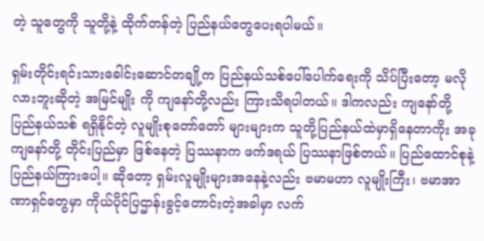တဲ့ သူတွေကို သူတို့နဲ့ ထိုက်တန်တဲ့ ပြည်နယ်တွေပေးရပါမယ်။

ရှမ်းတိုင်းရင်းသားခေါင်းဆောင်တချို့က ပြည်နယ်သစ်ပေါ်ပေါက်ရေးကို သိပ်ပြီးတော့ မလိုလားဘူးဆိုတဲ့ အမြင်မျိုး ကို ကျနော်တို့လည်း ကြားသိရပါတယ်။ ဒါကလည်း ကျနော်တို့ ပြည်နယ်သစ် ရရှိနိုင်တဲ့ လူမျိုးစုတော်တော် များများက သူတို့ပြည်နယ်ထဲမှာရှိနေတာကိုး အခု ကျနော်တို့ တိုင်းပြည်မှာ ဖြစ်နေတဲ့ ပြဿနာက ဖက်ဒရယ် ပြဿနာဖြစ်တယ်။ ပြည်ထောင်စုနဲ့ ပြည်နယ်ကြားပေါ့။ ဆိုတော့ ရှမ်းလူမျိုးများအနေနဲ့လည်း ဗမာမဟာ လူမျိုးကြီး၊ ဗမာအာဏာရှင်တွေမှာ ကိုယ်ပိုင်ပြဌာန်းခွင့်တောင်းတဲ့အခါမှာ လက်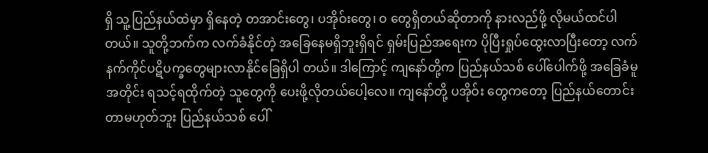ရှိ သူ့ပြည်နယ်ထဲမှာ ရှိနေတဲ့ တအာင်းတွေ၊ ပအိုဝ်းတွေ၊ ဝ တွေရှိတယ်ဆိုတာကို နားလည်ဖို့ လိုမယ်ထင်ပါတယ်။ သူတို့ဘက်က လက်ခံနိုင်တဲ့ အခြေနေမရှိဘူးရှိရင် ရှမ်းပြည်အ‌ရေးက ပိုပြီးရှုပ်ထွေးလာပြီးတော့ လက်နက်ကိုင်ပဋိပက္ခတွေများလာနိုင်ခြေရှိပါ တယ်။ ဒါကြောင့် ကျနော်တို့က ပြည်နယ်သစ် ပေါ်ပေါက်ဖို့ အခြေခံမူအတိုင်း ရသင့်ရထိုက်တဲ့ သူတွေကို ပေးဖို့လိုတယ်ပေါ့လေ။ ကျနော်တို့ ပအိုဝ်း တွေကတော့ ပြည်နယ်တောင်းတာမဟုတ်ဘူး ပြည်နယ်သစ် ပေါ်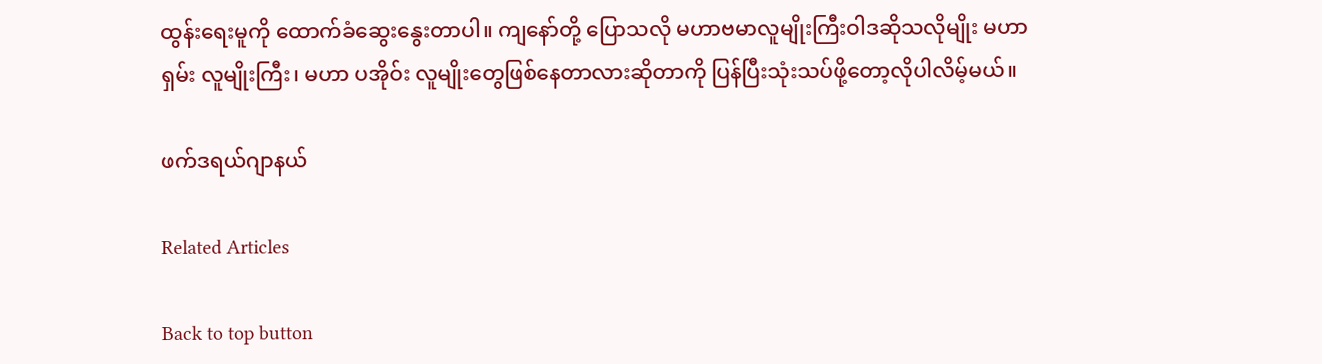ထွန်းရေးမူကို ထောက်ခံဆွေးနွေးတာပါ။ ကျနော်တို့ ပြောသလို မဟာဗမာလူမျိုးကြီးဝါဒဆိုသလိုမျိုး မဟာ ရှမ်း လူမျိုးကြီး၊ မဟာ ပအိုဝ်း လူမျိုးတွေဖြစ်နေတာလားဆိုတာကို ပြန်ပြီးသုံးသပ်ဖို့တော့လိုပါလိမ့်မယ်။

ဖက်ဒရယ်ဂျာနယ်

Related Articles

Back to top button